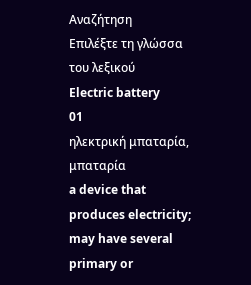Αναζήτηση
Επιλέξτε τη γλώσσα του λεξικού
Electric battery
01
ηλεκτρική μπαταρία, μπαταρία
a device that produces electricity; may have several primary or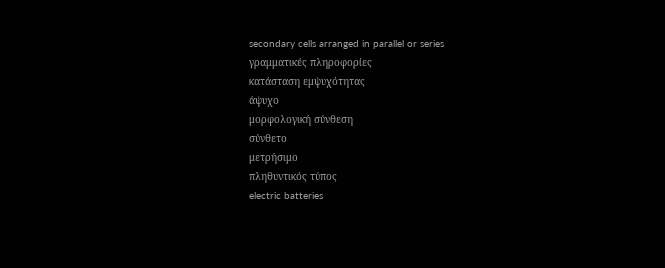secondary cells arranged in parallel or series
γραμματικές πληροφορίες
κατάσταση εμψυχότητας
άψυχο
μορφολογική σύνθεση
σύνθετο
μετρήσιμο
πληθυντικός τύπος
electric batteries